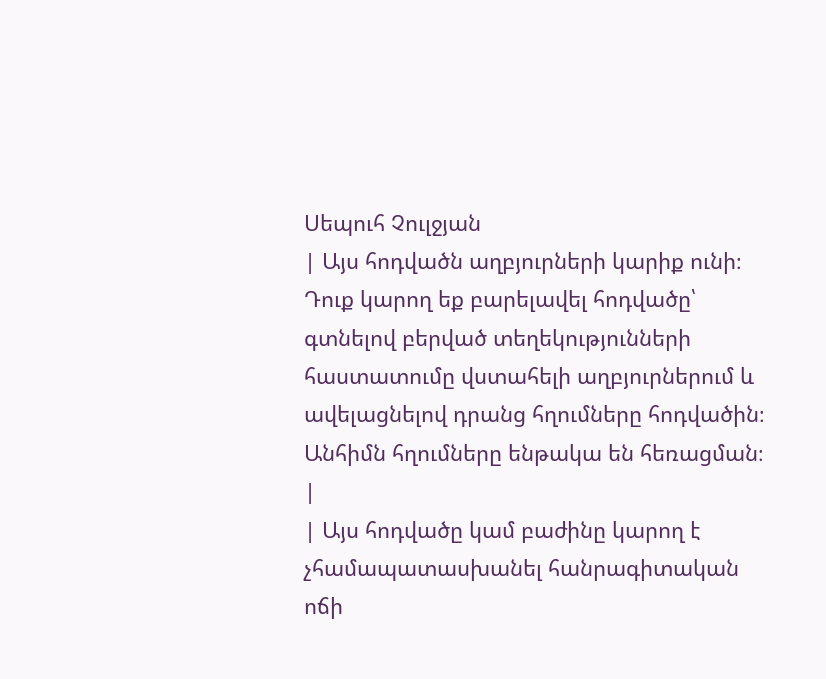Սեպուհ Չուլջյան
| Այս հոդվածն աղբյուրների կարիք ունի։ Դուք կարող եք բարելավել հոդվածը՝ գտնելով բերված տեղեկությունների հաստատումը վստահելի աղբյուրներում և ավելացնելով դրանց հղումները հոդվածին։ Անհիմն հղումները ենթակա են հեռացման։ |
| Այս հոդվածը կամ բաժինը կարող է չհամապատասխանել հանրագիտական ոճի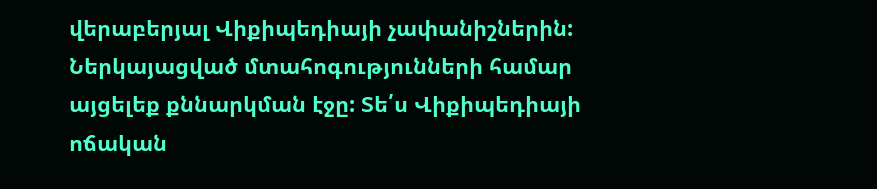վերաբերյալ Վիքիպեդիայի չափանիշներին: Ներկայացված մտահոգությունների համար այցելեք քննարկման էջը: Տե՛ս Վիքիպեդիայի ոճական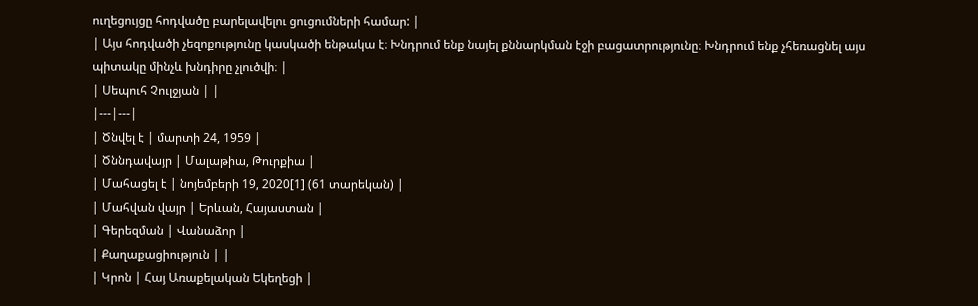ուղեցույցը հոդվածը բարելավելու ցուցումների համար: |
| Այս հոդվածի չեզոքությունը կասկածի ենթակա է։ Խնդրում ենք նայել քննարկման էջի բացատրությունը։ Խնդրում ենք չհեռացնել այս պիտակը մինչև խնդիրը չլուծվի։ |
| Սեպուհ Չուլջյան | |
|---|---|
| Ծնվել է | մարտի 24, 1959 |
| Ծննդավայր | Մալաթիա, Թուրքիա |
| Մահացել է | նոյեմբերի 19, 2020[1] (61 տարեկան) |
| Մահվան վայր | Երևան, Հայաստան |
| Գերեզման | Վանաձոր |
| Քաղաքացիություն | |
| Կրոն | Հայ Առաքելական Եկեղեցի |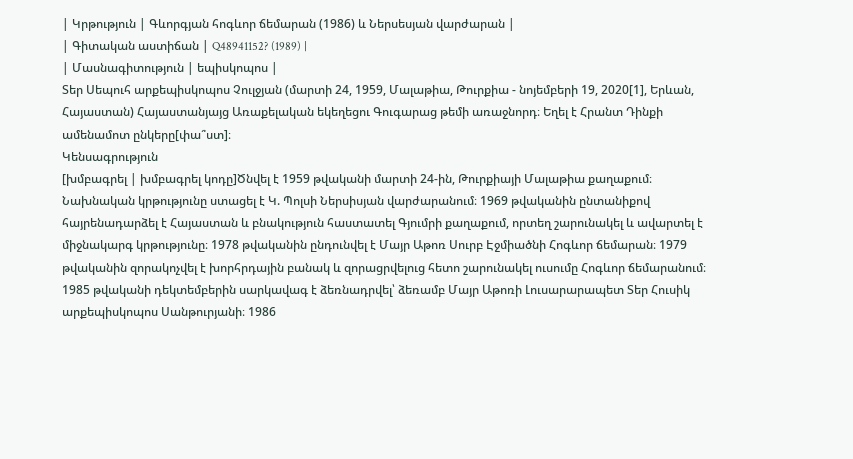| Կրթություն | Գևորգյան հոգևոր ճեմարան (1986) և Ներսեսյան վարժարան |
| Գիտական աստիճան | Q48941152? (1989) |
| Մասնագիտություն | եպիսկոպոս |
Տեր Սեպուհ արքեպիսկոպոս Չուլջյան (մարտի 24, 1959, Մալաթիա, Թուրքիա - նոյեմբերի 19, 2020[1], Երևան, Հայաստան) Հայաստանյայց Առաքելական եկեղեցու Գուգարաց թեմի առաջնորդ։ Եղել է Հրանտ Դինքի ամենամոտ ընկերը[փա՞ստ]։
Կենսագրություն
[խմբագրել | խմբագրել կոդը]Ծնվել է 1959 թվականի մարտի 24-ին, Թուրքիայի Մալաթիա քաղաքում։ Նախնական կրթությունը ստացել է Կ. Պոլսի Ներսիսյան վարժարանում։ 1969 թվականին ընտանիքով հայրենադարձել է Հայաստան և բնակություն հաստատել Գյումրի քաղաքում, որտեղ շարունակել և ավարտել է միջնակարգ կրթությունը։ 1978 թվականին ընդունվել է Մայր Աթոռ Սուրբ Էջմիածնի Հոգևոր ճեմարան։ 1979 թվականին զորակոչվել է խորհրդային բանակ և զորացրվելուց հետո շարունակել ուսումը Հոգևոր ճեմարանում։ 1985 թվականի դեկտեմբերին սարկավագ է ձեռնադրվել՝ ձեռամբ Մայր Աթոռի Լուսարարապետ Տեր Հուսիկ արքեպիսկոպոս Սանթուրյանի։ 1986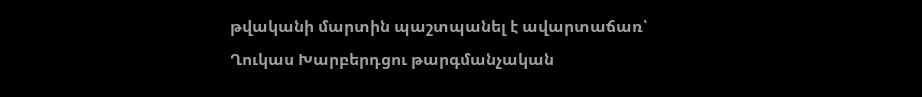թվականի մարտին պաշտպանել է ավարտաճառ՝ Ղուկաս Խարբերդցու թարգմանչական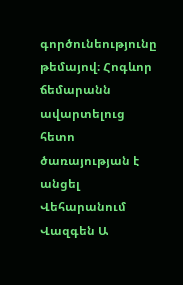գործունեությունը թեմայով։ Հոգևոր ճեմարանն ավարտելուց հետո ծառայության է անցել Վեհարանում Վազգեն Ա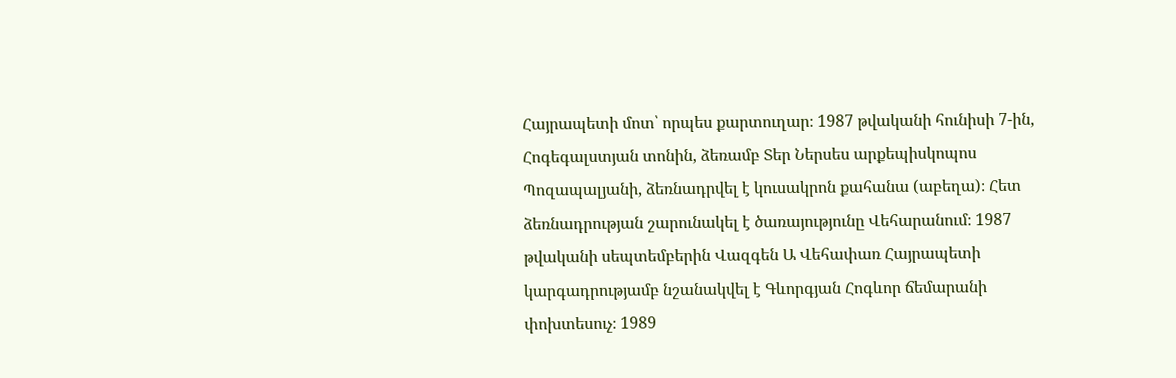Հայրապետի մոտ՝ որպես քարտուղար։ 1987 թվականի հունիսի 7-ին, Հոգեգալստյան տոնին, ձեռամբ Տեր Ներսես արքեպիսկոպոս Պոզապալյանի, ձեռնադրվել է կուսակրոն քահանա (աբեղա)։ Հետ ձեռնադրության շարունակել է ծառայությունը Վեհարանում։ 1987 թվականի սեպտեմբերին Վազգեն Ա Վեհափառ Հայրապետի կարգադրությամբ նշանակվել է Գևորգյան Հոգևոր ճեմարանի փոխտեսուչ։ 1989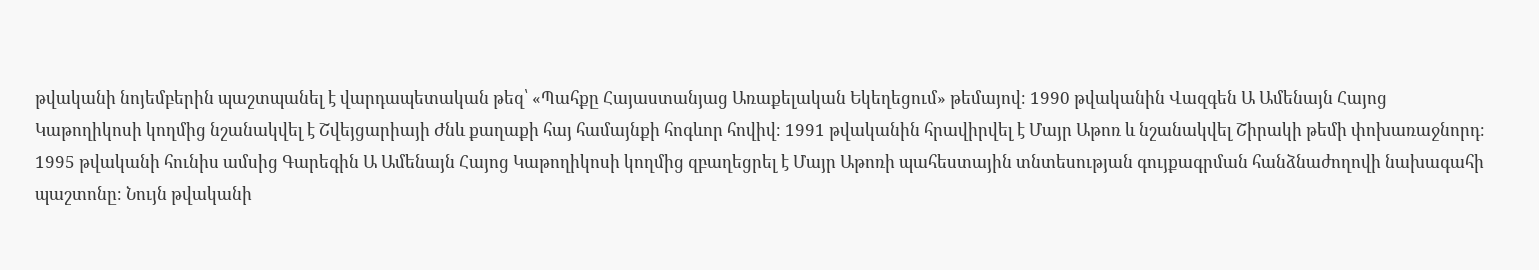թվականի նոյեմբերին պաշտպանել է վարդապետական թեզ՝ «Պահքը Հայաստանյաց Առաքելական Եկեղեցում» թեմայով։ 1990 թվականին Վազգեն Ա Ամենայն Հայոց Կաթողիկոսի կողմից նշանակվել է Շվեյցարիայի Ժնև քաղաքի հայ համայնքի հոգևոր հովիվ։ 1991 թվականին հրավիրվել է Մայր Աթոռ և նշանակվել Շիրակի թեմի փոխառաջնորդ։ 1995 թվականի հունիս ամսից Գարեգին Ա Ամենայն Հայոց Կաթողիկոսի կողմից զբաղեցրել է Մայր Աթոռի պահեստային տնտեսության գույքագրման հանձնաժողովի նախագահի պաշտոնը։ Նույն թվականի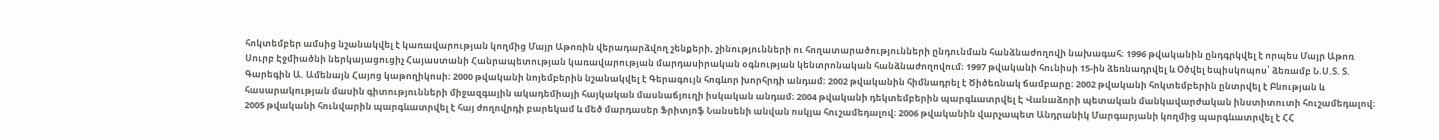հոկտեմբեր ամսից նշանակվել է կառավարության կողմից Մայր Աթոռին վերադարձվող շենքերի, շինությունների ու հողատարածությունների ընդունման հանձնաժողովի նախագահ։ 1996 թվականին ընդգրկվել է որպես Մայր Աթոռ Սուրբ Էջմիածնի ներկայացուցիչ Հայաստանի Հանրապետության կառավարության մարդասիրական օգնության կենտրոնական հանձնաժողովում։ 1997 թվականի հունիսի 15-ին ձեռնադրվել և Օծվել եպիսկոպոս՝ ձեռամբ Ն.Ս.Տ. Տ. Գարեգին Ա. Ամենայն Հայոց կաթողիկոսի։ 2000 թվականի նոյեմբերին նշանակվել է Գերագույն հոգևոր խորհրդի անդամ։ 2002 թվականին հիմնադրել է Ծիծեռնակ ճամբարը։ 2002 թվականի հոկտեմբերին ընտրվել է Բնության և հասարակության մասին գիտությունների միջազգային ակադեմիայի հայկական մասնաճյուղի իսկական անդամ։ 2004 թվականի դեկտեմբերին պարգևատրվել Է Վանաձորի պետական մանկավարժական ինստիտուտի հուշամեդալով։ 2005 թվականի հունվարին պարգևատրվել է հայ ժողովրդի բարեկամ և մեծ մարդասեր Ֆրիտյոֆ Նանսենի անվան ոսկյա հուշամեդալով։ 2006 թվականին վարչապետ Անդրանիկ Մարգարյանի կողմից պարգևատրվել է ՀՀ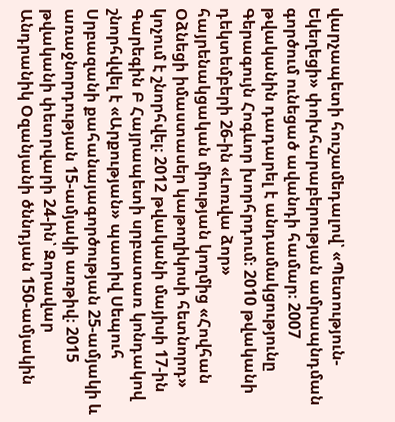վարչապետի հուշամեդալով՝ «Պետություն-Եկեղեցի» փոխհարաբերության ամրապնդման գործում ունեցած ավանդի համար։ 2007 թվականին դադարել է անդամակցությունը Գերագույն Հոգևոր խորհրդում։ 2010 թվականի դեկտեմբերի 26-ին «Լոռվա ձոր» հայրենակցական միության կողմից «Հովհան Օձնեցի իմաստասեր կաթողիկոսի հետնորդ» կոչում է շնորհվել։ 2012 թվականի մայիսի 17-ին Գարեգին Բ Հայրապետի սրբատառ կոնդակով շնորհվվել է «Արքության» պատիվ Սեպուհ Սրբազանի քահանայագործության 25-ամյակի և առաջնորդության 15-ամյակի առթիվ։ 2015 թվականի փետրվարի 24-ին՝ Զորավար Անդրանիկ Օզանյանի ծննդյան 150-ամյակին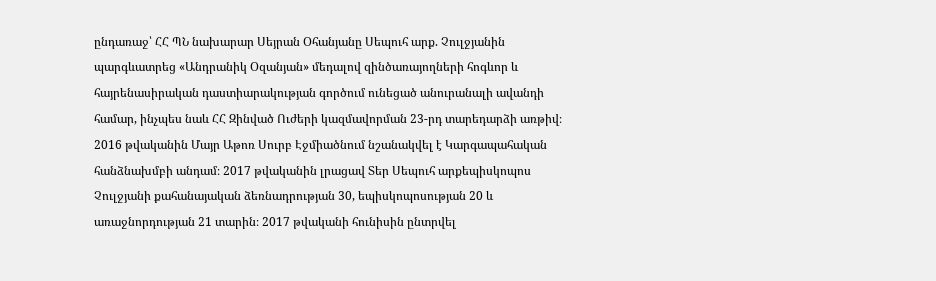ընդառաջ՝ ՀՀ ՊՆ նախարար Սեյրան Օհանյանը Սեպուհ արք. Չուլջյանին պարգևատրեց «Անդրանիկ Օզանյան» մեդալով զինծառայողների հոգևոր և հայրենասիրական դաստիարակության գործում ունեցած անուրանալի ավանդի համար, ինչպես նաև ՀՀ Զինված Ուժերի կազմավորման 23-րդ տարեդարձի առթիվ։ 2016 թվականին Մայր Աթոռ Սուրբ Էջմիածնում նշանակվել է Կարգապահական հանձնախմբի անդամ։ 2017 թվականին լրացավ Տեր Սեպուհ արքեպիսկոպոս Չուլջյանի քահանայական ձեռնադրության 30, եպիսկոպոսության 20 և առաջնորդության 21 տարին։ 2017 թվականի հունիսին ընտրվել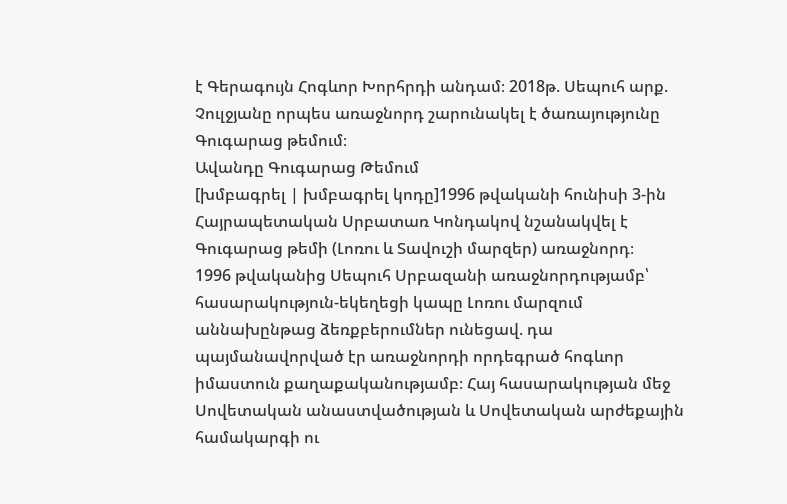է Գերագույն Հոգևոր Խորհրդի անդամ։ 2018թ. Սեպուհ արք. Չուլջյանը որպես առաջնորդ շարունակել է ծառայությունը Գուգարաց թեմում։
Ավանդը Գուգարաց Թեմում
[խմբագրել | խմբագրել կոդը]1996 թվականի հունիսի 3-ին Հայրապետական Սրբատառ Կոնդակով նշանակվել է Գուգարաց թեմի (Լոռու և Տավուշի մարզեր) առաջնորդ։
1996 թվականից Սեպուհ Սրբազանի առաջնորդությամբ՝ հասարակություն-եկեղեցի կապը Լոռու մարզում աննախընթաց ձեռքբերումներ ունեցավ. դա պայմանավորված էր առաջնորդի որդեգրած հոգևոր իմաստուն քաղաքականությամբ։ Հայ հասարակության մեջ Սովետական անաստվածության և Սովետական արժեքային համակարգի ու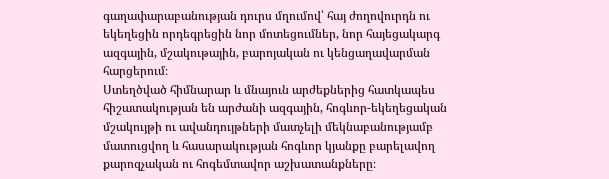գաղափարաբանության դուրս մղումով՝ հայ ժողովուրդն ու եկեղեցին որդեգրեցին նոր մոտեցումներ, նոր հայեցակարգ ազգային, մշակութային, բարոյական ու կենցաղավարման հարցերում։
Ստեղծված հիմնարար և մնայուն արժեքներից հատկապես հիշատակության են արժանի ազգային, հոգևոր-եկեղեցական մշակույթի ու ավանդույթների մատչելի մեկնաբանությամբ մատուցվող և հասարակության հոգևոր կյանքը բարելավող քարոզչական ու հոգեմտավոր աշխատանքները։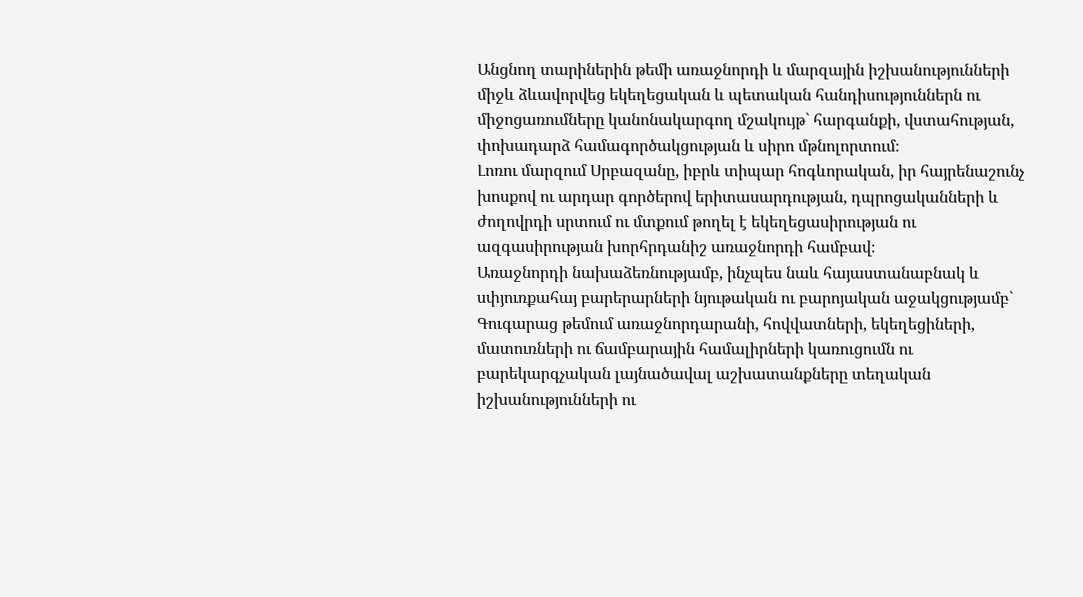Անցնող տարիներին թեմի առաջնորդի և մարզային իշխանությունների միջև ձևավորվեց եկեղեցական և պետական հանդիսություններն ու միջոցառումները կանոնակարգող մշակույթ` հարգանքի, վստահության, փոխադարձ համագործակցության և սիրո մթնոլորտում։
Լոռու մարզում Սրբազանը, իբրև տիպար հոգևորական, իր հայրենաշունչ խոսքով ու արդար գործերով երիտասարդության, դպրոցականների և ժողովրդի սրտում ու մտքում թողել է եկեղեցասիրության ու ազգասիրության խորհրդանիշ առաջնորդի համբավ։
Առաջնորդի նախաձեռնությամբ, ինչպես նաև հայաստանաբնակ և սփյուռքահայ բարերարների նյութական ու բարոյական աջակցությամբ` Գուգարաց թեմում առաջնորդարանի, հովվատների, եկեղեցիների, մատուռների ու ճամբարային համալիրների կառուցումն ու բարեկարգչական լայնածավալ աշխատանքները տեղական իշխանությունների ու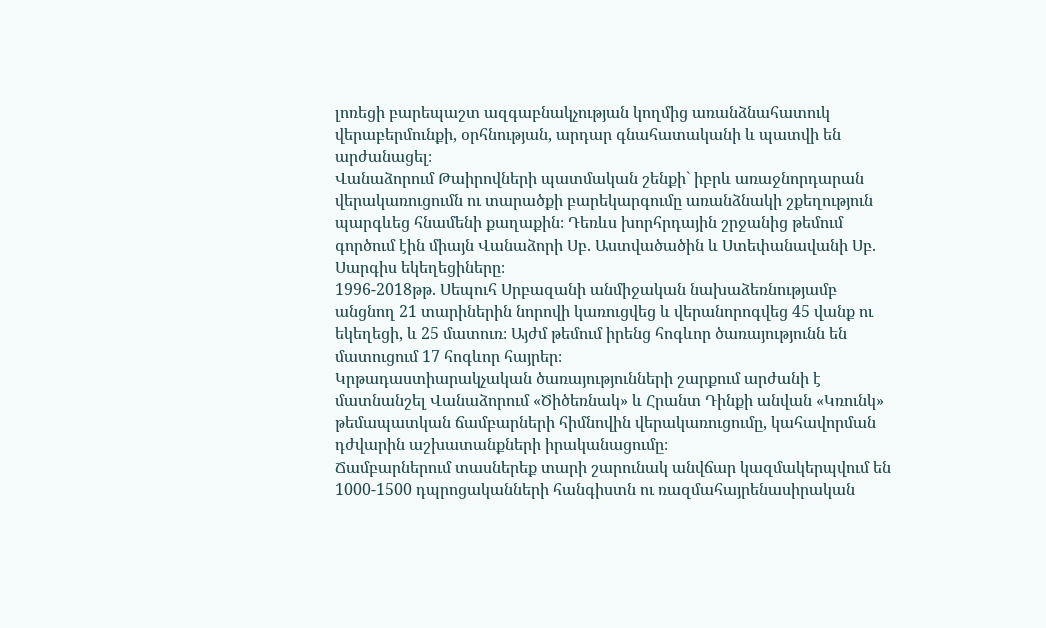լոռեցի բարեպաշտ ազգաբնակչության կողմից առանձնահատուկ վերաբերմունքի, օրհնության, արդար գնահատականի և պատվի են արժանացել։
Վանաձորում Թաիրովների պատմական շենքի` իբրև առաջնորդարան վերակառուցումն ու տարածքի բարեկարգումը առանձնակի շքեղություն պարգևեց հնամենի քաղաքին։ Դեռևս խորհրդային շրջանից թեմում գործում էին միայն Վանաձորի Սբ. Աստվածածին և Ստեփանավանի Սբ. Սարգիս եկեղեցիները։
1996-2018թթ. Սեպուհ Սրբազանի անմիջական նախաձեռնությամբ անցնող 21 տարիներին նորովի կառուցվեց և վերանորոգվեց 45 վանք ու եկեղեցի, և 25 մատուռ։ Այժմ թեմում իրենց հոգևոր ծառայությունն են մատուցում 17 հոգևոր հայրեր։
Կրթադաստիարակչական ծառայությունների շարքում արժանի է մատնանշել Վանաձորում «Ծիծեռնակ» և Հրանտ Դինքի անվան «Կռունկ» թեմապատկան ճամբարների հիմնովին վերակառուցումը, կահավորման դժվարին աշխատանքների իրականացումը։
Ճամբարներում տասներեք տարի շարունակ անվճար կազմակերպվում են 1000-1500 դպրոցականների հանգիստն ու ռազմահայրենասիրական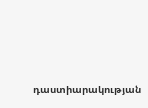դաստիարակության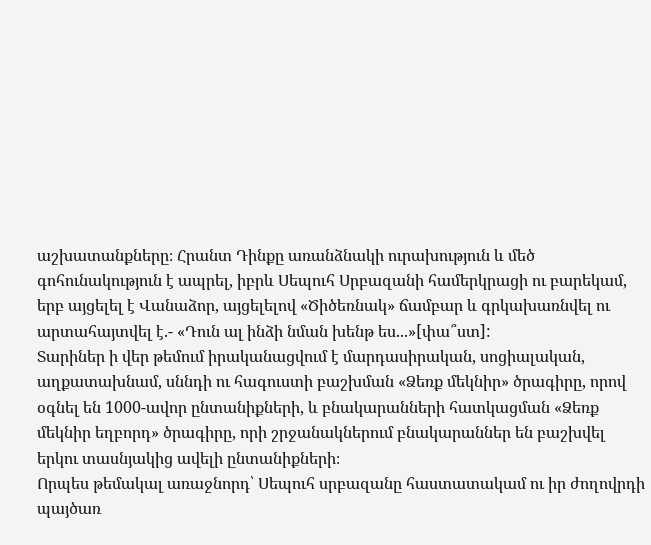աշխատանքները։ Հրանտ Դինքը առանձնակի ուրախություն և մեծ գոհունակություն է ապրել, իբրև Սեպուհ Սրբազանի համերկրացի ու բարեկամ, երբ այցելել է Վանաձոր, այցելելով «Ծիծեռնակ» ճամբար և գրկախառնվել ու արտահայտվել է.- «Դուն ալ ինձի նման խենթ ես...»[փա՞ստ]:
Տարիներ ի վեր թեմում իրականացվում է մարդասիրական, սոցիալական, աղքատախնամ, սննդի ու հագուստի բաշխման «Ձեռք մեկնիր» ծրագիրը, որով օգնել են 1000-ավոր ընտանիքների, և բնակարանների հատկացման «Ձեռք մեկնիր եղբորդ» ծրագիրը, որի շրջանակներում բնակարաններ են բաշխվել երկու տասնյակից ավելի ընտանիքների։
Որպես թեմակալ առաջնորդ՝ Սեպուհ սրբազանը հաստատակամ ու իր ժողովրդի պայծառ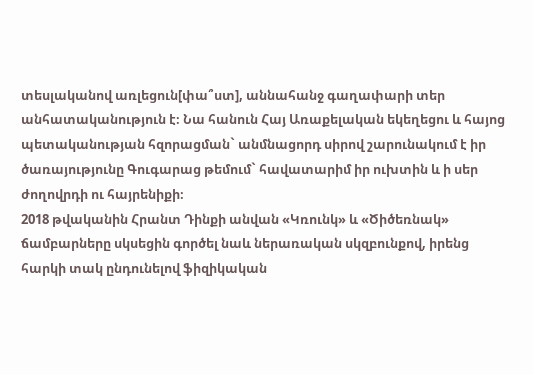տեսլականով առլեցուն[փա՞ստ], աննահանջ գաղափարի տեր անհատականություն է։ Նա հանուն Հայ Առաքելական եկեղեցու և հայոց պետականության հզորացման` անմնացորդ սիրով շարունակում է իր ծառայությունը Գուգարաց թեմում` հավատարիմ իր ուխտին և ի սեր ժողովրդի ու հայրենիքի։
2018 թվականին Հրանտ Դինքի անվան «Կռունկ» և «Ծիծեռնակ» ճամբարները սկսեցին գործել նաև ներառական սկզբունքով, իրենց հարկի տակ ընդունելով ֆիզիկական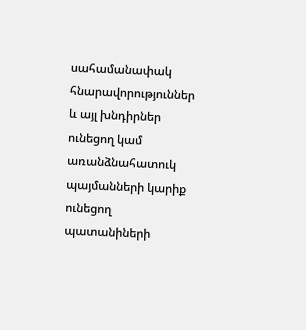սահամանափակ հնարավորություններ և այլ խնդիրներ ունեցող կամ առանձնահատուկ պայմանների կարիք ունեցող պատանիների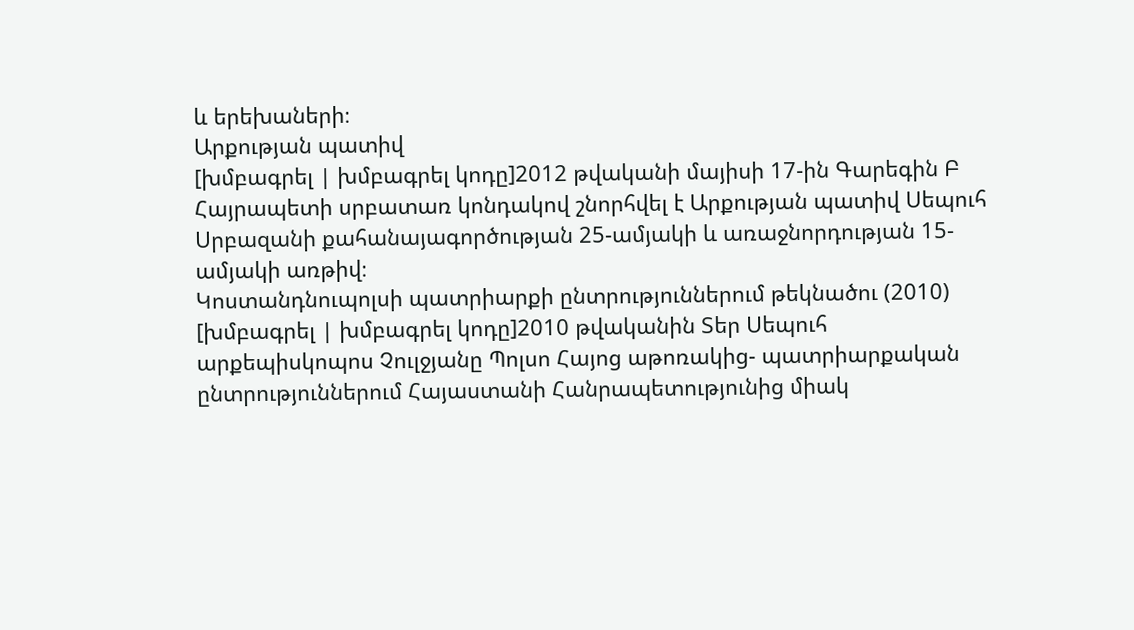և երեխաների։
Արքության պատիվ
[խմբագրել | խմբագրել կոդը]2012 թվականի մայիսի 17-ին Գարեգին Բ Հայրապետի սրբատառ կոնդակով շնորհվել է Արքության պատիվ Սեպուհ Սրբազանի քահանայագործության 25-ամյակի և առաջնորդության 15-ամյակի առթիվ։
Կոստանդնուպոլսի պատրիարքի ընտրություններում թեկնածու (2010)
[խմբագրել | խմբագրել կոդը]2010 թվականին Տեր Սեպուհ արքեպիսկոպոս Չուլջյանը Պոլսո Հայոց աթոռակից- պատրիարքական ընտրություններում Հայաստանի Հանրապետությունից միակ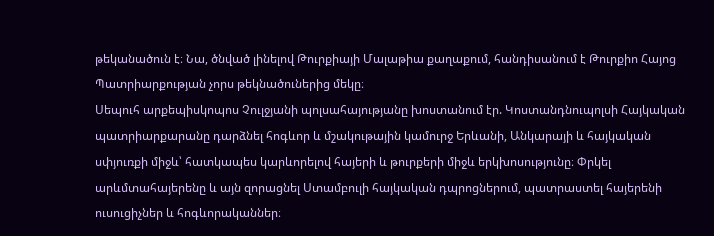թեկանածուն է։ Նա, ծնված լինելով Թուրքիայի Մալաթիա քաղաքում, հանդիսանում է Թուրքիո Հայոց Պատրիարքության չորս թեկնածուներից մեկը։
Սեպուհ արքեպիսկոպոս Չուլջյանի պոլսահայությանը խոստանում էր. Կոստանդնուպոլսի Հայկական պատրիարքարանը դարձնել հոգևոր և մշակութային կամուրջ Երևանի, Անկարայի և հայկական սփյուռքի միջև՝ հատկապես կարևորելով հայերի և թուրքերի միջև երկխոսությունը։ Փրկել արևմտահայերենը և այն զորացնել Ստամբուլի հայկական դպրոցներում, պատրաստել հայերենի ուսուցիչներ և հոգևորականներ։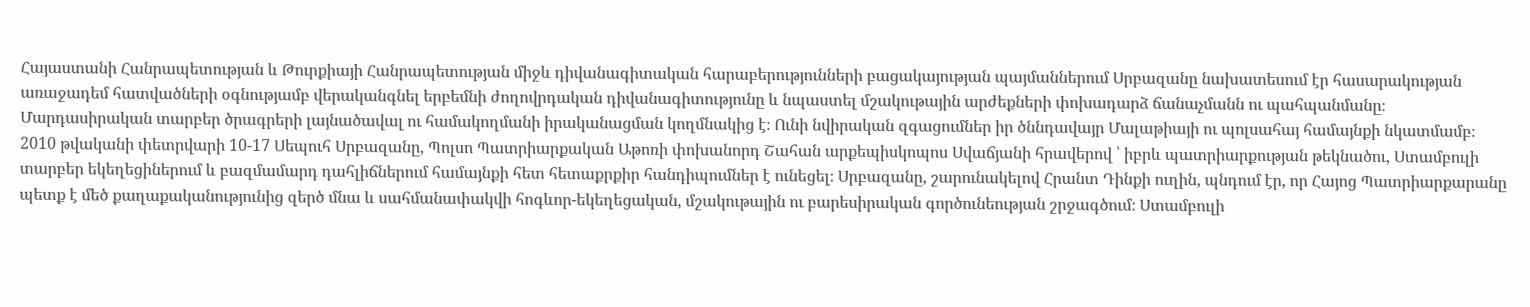Հայաստանի Հանրապետության և Թուրքիայի Հանրապետության միջև դիվանագիտական հարաբերությունների բացակայության պայմաններում Սրբազանը նախատեսում էր հասարակության առաջադեմ հատվածների օգնությամբ վերականգնել երբեմնի ժողովրդական դիվանագիտությունը և նպաստել մշակութային արժեքների փոխադարձ ճանաչմանն ու պահպանմանը։ Մարդասիրական տարբեր ծրագրերի լայնածավալ ու համակողմանի իրականացման կողմնակից է։ Ունի նվիրական զգացումներ իր ծննդավայր Մալաթիայի ու պոլսահայ համայնքի նկատմամբ։
2010 թվականի փետրվարի 10-17 Սեպուհ Սրբազանը, Պոլսո Պատրիարքական Աթոռի փոխանորդ Շահան արքեպիսկոպոս Սվաճյանի հրավերով ՝ իբրև պատրիարքության թեկնածու, Ստամբուլի տարբեր եկեղեցիներում և բազմամարդ դահլիճներում համայնքի հետ հետաքրքիր հանդիպումներ է ունեցել։ Սրբազանը, շարունակելով Հրանտ Դինքի ուղին, պնդում էր, որ Հայոց Պատրիարքարանը պետք է մեծ քաղաքականությունից զերծ մնա և սահմանափակվի հոգևոր-եկեղեցական, մշակութային ու բարեսիրական գործունեության շրջագծում։ Ստամբուլի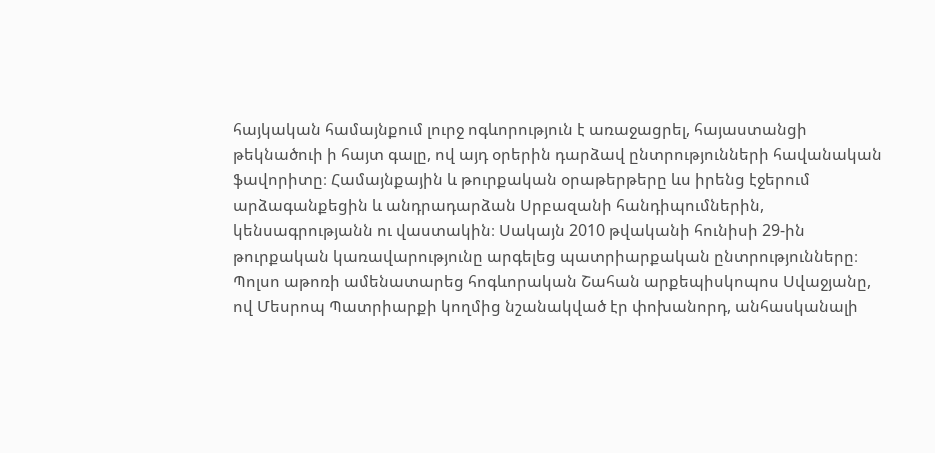հայկական համայնքում լուրջ ոգևորություն է առաջացրել, հայաստանցի թեկնածուի ի հայտ գալը, ով այդ օրերին դարձավ ընտրությունների հավանական ֆավորիտը։ Համայնքային և թուրքական օրաթերթերը ևս իրենց էջերում արձագանքեցին և անդրադարձան Սրբազանի հանդիպումներին, կենսագրությանն ու վաստակին։ Սակայն 2010 թվականի հունիսի 29-ին թուրքական կառավարությունը արգելեց պատրիարքական ընտրությունները։
Պոլսո աթոռի ամենատարեց հոգևորական Շահան արքեպիսկոպոս Սվաջյանը, ով Մեսրոպ Պատրիարքի կողմից նշանակված էր փոխանորդ, անհասկանալի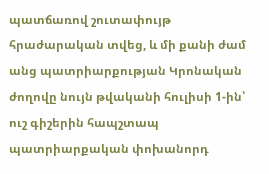պատճառով շուտափույթ հրաժարական տվեց, և մի քանի ժամ անց պատրիարքության Կրոնական ժողովը նույն թվականի հուլիսի 1-ին՝ ուշ գիշերին հապշտապ պատրիարքական փոխանորդ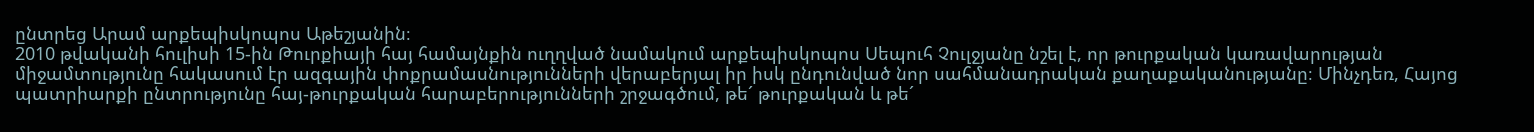ընտրեց Արամ արքեպիսկոպոս Աթեշյանին։
2010 թվականի հուլիսի 15-ին Թուրքիայի հայ համայնքին ուղղված նամակում արքեպիսկոպոս Սեպուհ Չուլջյանը նշել է, որ թուրքական կառավարության միջամտությունը հակասում էր ազգային փոքրամասնությունների վերաբերյալ իր իսկ ընդունված նոր սահմանադրական քաղաքականությանը։ Մինչդեռ, Հայոց պատրիարքի ընտրությունը հայ-թուրքական հարաբերությունների շրջագծում, թե´ թուրքական և թե´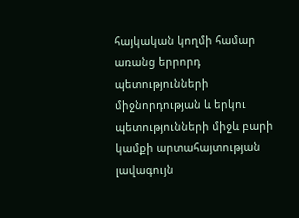հայկական կողմի համար առանց երրորդ պետությունների միջնորդության և երկու պետությունների միջև բարի կամքի արտահայտության լավագույն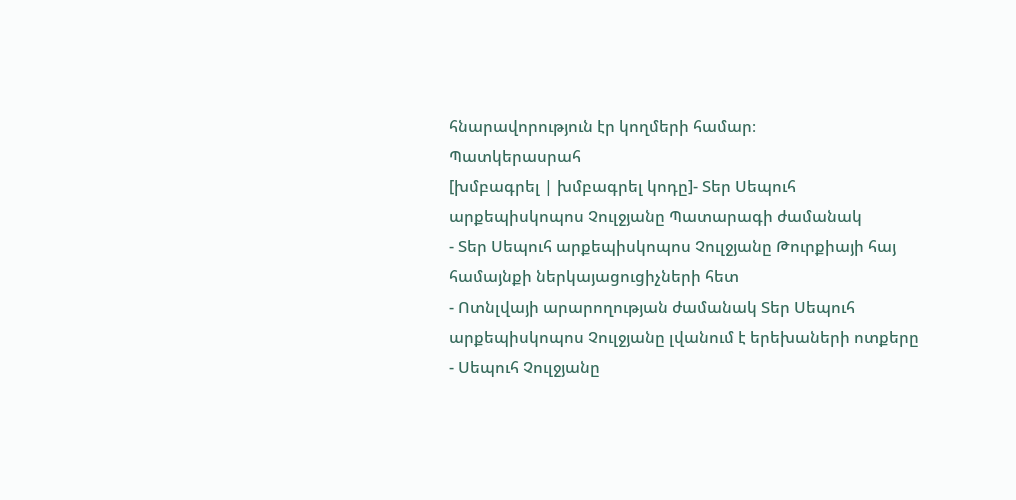հնարավորություն էր կողմերի համար։
Պատկերասրահ
[խմբագրել | խմբագրել կոդը]- Տեր Սեպուհ արքեպիսկոպոս Չուլջյանը Պատարագի ժամանակ
- Տեր Սեպուհ արքեպիսկոպոս Չուլջյանը Թուրքիայի հայ համայնքի ներկայացուցիչների հետ
- Ոտնլվայի արարողության ժամանակ Տեր Սեպուհ արքեպիսկոպոս Չուլջյանը լվանում է երեխաների ոտքերը
- Սեպուհ Չուլջյանը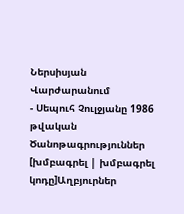Ներսիսյան Վարժարանում
- Սեպուհ Չուլջյանը 1986 թվական
Ծանոթագրություններ
[խմբագրել | խմբագրել կոդը]Աղբյուրներ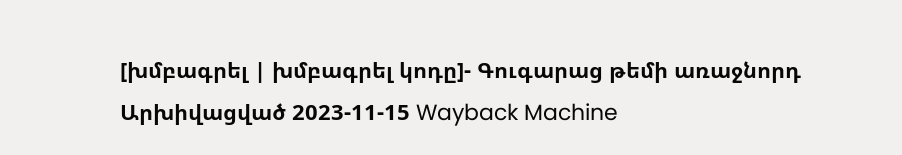[խմբագրել | խմբագրել կոդը]- Գուգարաց թեմի առաջնորդ Արխիվացված 2023-11-15 Wayback Machine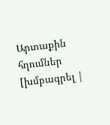Արտաքին հղումներ
[խմբագրել |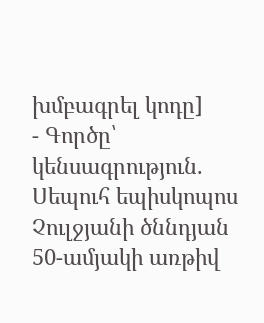խմբագրել կոդը]
- Գործը՝ կենսագրություն. Սեպուհ եպիսկոպոս Չուլջյանի ծննդյան 50-ամյակի առթիվ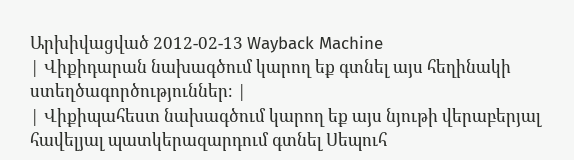Արխիվացված 2012-02-13 Wayback Machine
| Վիքիդարան նախագծում կարող եք գտնել այս հեղինակի ստեղծագործություններ։ |
| Վիքիպահեստ նախագծում կարող եք այս նյութի վերաբերյալ հավելյալ պատկերազարդում գտնել Սեպուհ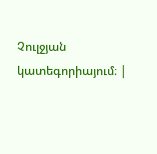Չուլջյան կատեգորիայում։ |